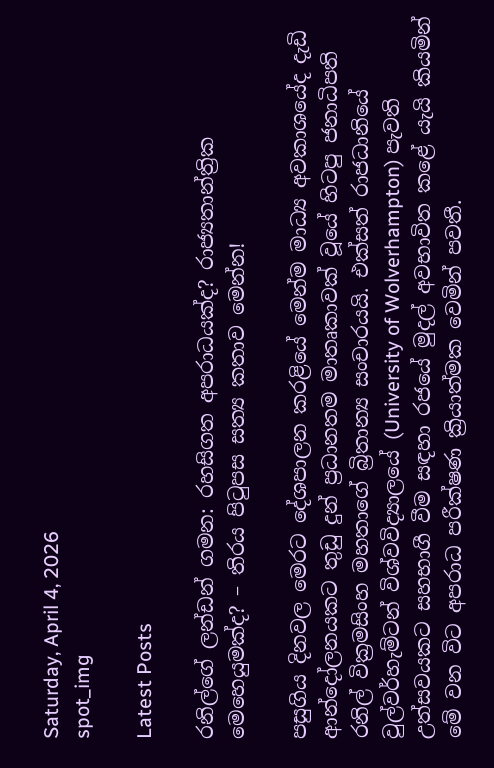Saturday, April 4, 2026
spot_img

Latest Posts

රනිල්ගේ ලන්ඩන් ගමන: රහසිගත අපරාධයක්ද? රාජ්‍යතාන්ත්‍රික මෙහෙයුමක්ද? – තිරය පිටුපස සත්‍ය කතාව මෙන්න!

පසුගිය දිනවල මෙරට දේශපාලන කරළියේ මෙන්ම මාධ්‍ය අවකාශයේද දැඩි ආන්දෝලනයකට තුඩු දුන් ප්‍රධානතම මාතෘකාවක් වූයේ හිටපු ජනාධිපති රනිල් වික්‍රමසිංහ මහතාගේ බ්‍රිතාන්‍ය සංචාරයයි. එක්සත් රාජධානියේ වුල්වර්හැම්ටන් විශ්වවිද්‍යාලයේ (University of Wolverhampton) පැවති උත්සවයකට සහභාගී වීම සඳහා රජයේ මුදල් අවභාවිත කළේ යැයි කියමින් මේ වන විට අපරාධ පරීක්ෂණ ක්‍රියාත්මක වෙමින් පවතී.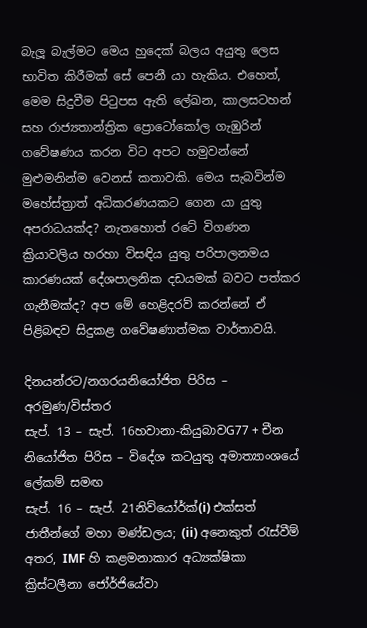බැලූ බැල්මට මෙය හුදෙක් බලය අයුතු ලෙස භාවිත කිරීමක් සේ පෙනී යා හැකිය. එහෙත්, මෙම සිදුවීම පිටුපස ඇති ලේඛන, කාලසටහන් සහ රාජ්‍යතාන්ත්‍රික ප්‍රොටෝකෝල ගැඹුරින් ගවේෂණය කරන විට අපට හමුවන්නේ මුළුමනින්ම වෙනස් කතාවකි. මෙය සැබවින්ම මහේස්ත්‍රාත් අධිකරණයකට ගෙන යා යුතු අපරාධයක්ද? නැතහොත් රටේ විගණන ක්‍රියාවලිය හරහා විසඳිය යුතු පරිපාලනමය කාරණයක් දේශපාලනික දඩයමක් බවට පත්කර ගැනීමක්ද? අප මේ හෙළිදරව් කරන්නේ ඒ පිළිබඳව සිදුකළ ගවේෂණාත්මක වාර්තාවයි.

දිනයන්රට/නගරයනියෝජිත පිරිස – අරමුණ/විස්තර
සැප්. 13 – සැප්. 16හවානා-කියුබාවG77 + චීන නියෝජිත පිරිස – විදේශ කටයුතු අමාත්‍යාංශයේ ලේකම් සමඟ
සැප්. 16 – සැප්. 21නිව්යෝර්ක්(i) එක්සත් ජාතීන්ගේ මහා මණ්ඩලය; (ii) අනෙකුත් රැස්වීම් අතර, IMF හි කළමනාකාර අධ්‍යක්ෂිකා ක්‍රිස්ටලීනා ජෝර්ජියේවා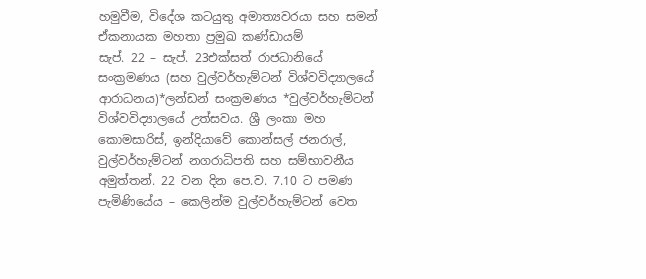හමුවීම, විදේශ කටයුතු අමාත්‍යවරයා සහ සමන් ඒකනායක මහතා ප්‍රමුඛ කණ්ඩායම්
සැප්. 22 – සැප්. 23එක්සත් රාජධානියේ සංක්‍රමණය (සහ වුල්වර්හැම්ටන් විශ්වවිද්‍යාලයේ ආරාධනය)*ලන්ඩන් සංක්‍රමණය *වුල්වර්හැම්ටන් විශ්වවිද්‍යාලයේ උත්සවය. ශ්‍රී ලංකා මහ කොමසාරිස්, ඉන්දියාවේ කොන්සල් ජනරාල්, වුල්වර්හැම්ටන් නගරාධිපති සහ සම්භාවනීය අමුත්තන්. 22 වන දින පෙ.ව. 7.10 ට පමණ පැමිණියේය – කෙලින්ම වුල්වර්හැම්ටන් වෙත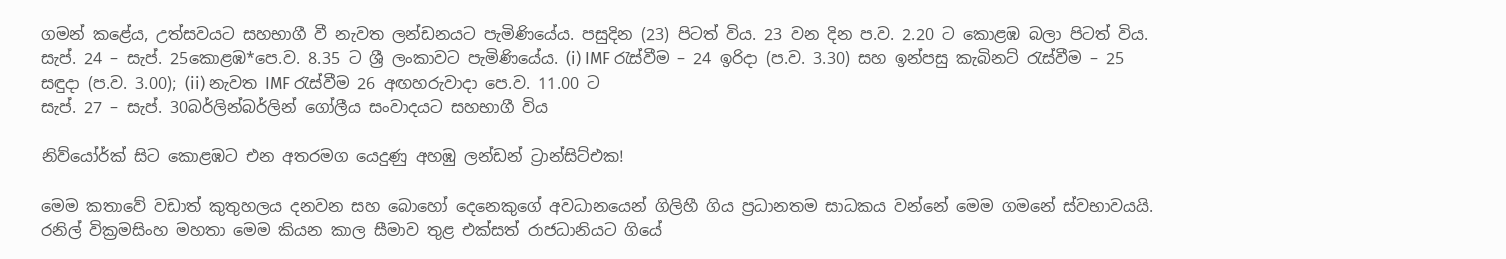ගමන් කළේය, උත්සවයට සහභාගී වී නැවත ලන්ඩනයට පැමිණියේය. පසුදින (23) පිටත් විය. 23 වන දින ප.ව. 2.20 ට කොළඹ බලා පිටත් විය.
සැප්. 24 – සැප්. 25කොළඹ*පෙ.ව. 8.35 ට ශ්‍රී ලංකාවට පැමිණියේය. (i) IMF රැස්වීම – 24 ඉරිදා (ප.ව. 3.30) සහ ඉන්පසු කැබිනට් රැස්වීම – 25 සඳුදා (ප.ව. 3.00); (ii) නැවත IMF රැස්වීම 26 අඟහරුවාදා පෙ.ව. 11.00 ට
සැප්. 27 – සැප්. 30බර්ලින්බර්ලින් ගෝලීය සංවාදයට සහභාගී විය

නිව්යෝර්ක් සිට කොළඹට එන අතරමග යෙදුණු අහඹු ලන්ඩන් ට්‍රාන්සිට්එක!

මෙම කතාවේ වඩාත් කුතුහලය දනවන සහ බොහෝ දෙනෙකුගේ අවධානයෙන් ගිලිහී ගිය ප්‍රධානතම සාධකය වන්නේ මෙම ගමනේ ස්වභාවයයි. රනිල් වික්‍රමසිංහ මහතා මෙම කියන කාල සීමාව තුළ එක්සත් රාජධානියට ගියේ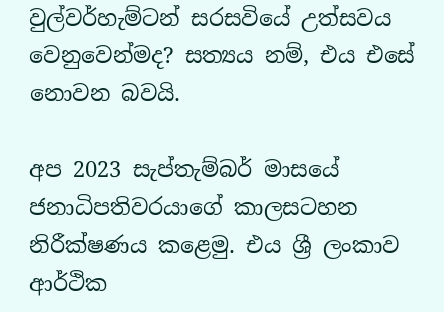වුල්වර්හැම්ටන් සරසවියේ උත්සවය වෙනුවෙන්මද? සත්‍යය නම්, එය එසේ නොවන බවයි.

අප 2023 සැප්තැම්බර් මාසයේ ජනාධිපතිවරයාගේ කාලසටහන නිරීක්ෂණය කළෙමු. එය ශ්‍රී ලංකාව ආර්ථික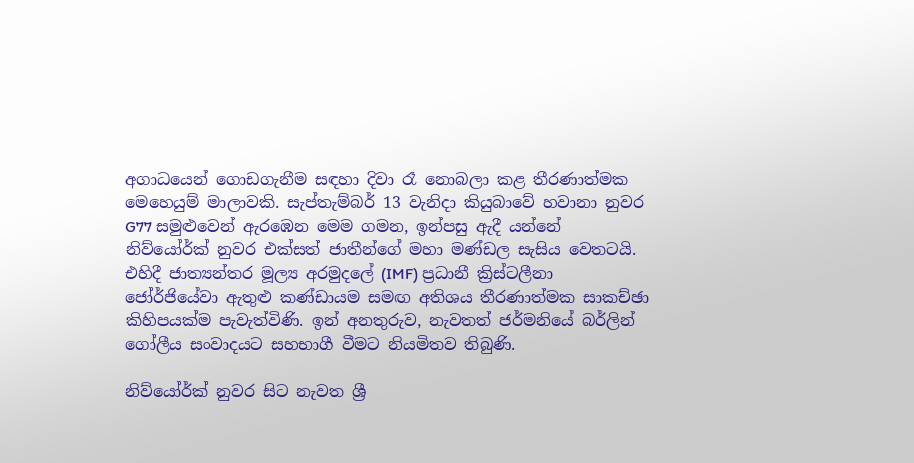අගාධයෙන් ගොඩගැනීම සඳහා දිවා රෑ නොබලා කළ තීරණාත්මක මෙහෙයුම් මාලාවකි. සැප්තැම්බර් 13 වැනිදා කියුබාවේ හවානා නුවර G77 සමුළුවෙන් ඇරඹෙන මෙම ගමන, ඉන්පසු ඇදී යන්නේ නිව්යෝර්ක් නුවර එක්සත් ජාතීන්ගේ මහා මණ්ඩල සැසිය වෙතටයි. එහිදී ජාත්‍යන්තර මූල්‍ය අරමුදලේ (IMF) ප්‍රධානී ක්‍රිස්ටලීනා ජෝර්ජියේවා ඇතුළු කණ්ඩායම සමඟ අතිශය තීරණාත්මක සාකච්ඡා කිහිපයක්ම පැවැත්විණි. ඉන් අනතුරුව, නැවතත් ජර්මනියේ බර්ලින් ගෝලීය සංවාදයට සහභාගී වීමට නියමිතව තිබුණි.

නිව්යෝර්ක් නුවර සිට නැවත ශ්‍රී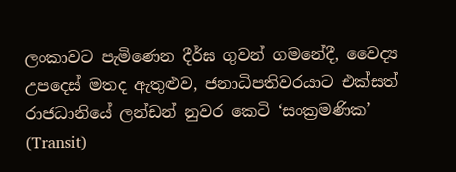ලංකාවට පැමිණෙන දීර්ඝ ගුවන් ගමනේදී, වෛද්‍ය උපදෙස් මතද ඇතුළුව, ජනාධිපතිවරයාට එක්සත් රාජධානියේ ලන්ඩන් නුවර කෙටි ‘සංක්‍රමණික’ (Transit)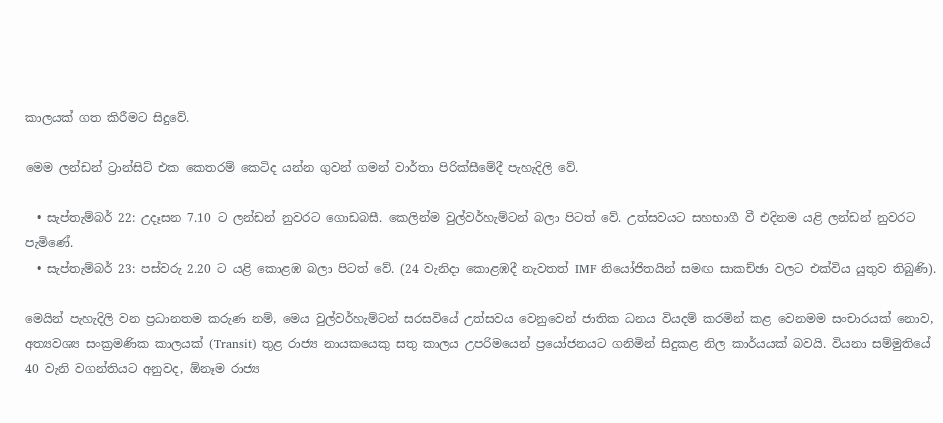කාලයක් ගත කිරීමට සිදුවේ.

මෙම ලන්ඩන් ට්‍රාන්සිට් එක කෙතරම් කෙටිද යන්න ගුවන් ගමන් වාර්තා පිරික්සීමේදී පැහැදිලි වේ.

  • සැප්තැම්බර් 22: උදෑසන 7.10 ට ලන්ඩන් නුවරට ගොඩබසී. කෙලින්ම වුල්වර්හැම්ටන් බලා පිටත් වේ. උත්සවයට සහභාගී වී එදිනම යළි ලන්ඩන් නුවරට පැමිණේ.
  • සැප්තැම්බර් 23: පස්වරු 2.20 ට යළි කොළඹ බලා පිටත් වේ. (24 වැනිදා කොළඹදී නැවතත් IMF නියෝජිතයින් සමඟ සාකච්ඡා වලට එක්විය යුතුව තිබුණි).

මෙයින් පැහැදිලි වන ප්‍රධානතම කරුණ නම්, මෙය වුල්වර්හැම්ටන් සරසවියේ උත්සවය වෙනුවෙන් ජාතික ධනය වියදම් කරමින් කළ වෙනමම සංචාරයක් නොව, අත්‍යවශ්‍ය සංක්‍රමණික කාලයක් (Transit) තුළ රාජ්‍ය නායකයෙකු සතු කාලය උපරිමයෙන් ප්‍රයෝජනයට ගනිමින් සිදුකළ නිල කාර්යයක් බවයි. වියනා සම්මුතියේ 40 වැනි වගන්තියට අනුවද, ඕනෑම රාජ්‍ය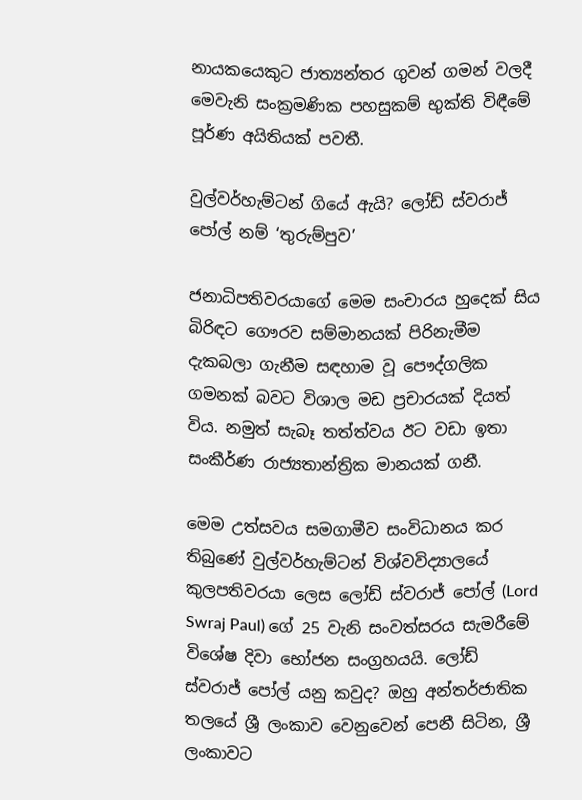නායකයෙකුට ජාත්‍යන්තර ගුවන් ගමන් වලදී මෙවැනි සංක්‍රමණික පහසුකම් භුක්ති විඳීමේ පූර්ණ අයිතියක් පවතී.

වුල්වර්හැම්ටන් ගියේ ඇයි? ලෝඩ් ස්වරාජ් පෝල් නම් ‘තුරුම්පුව’

ජනාධිපතිවරයාගේ මෙම සංචාරය හුදෙක් සිය බිරිඳට ගෞරව සම්මානයක් පිරිනැමීම දැකබලා ගැනීම සඳහාම වූ පෞද්ගලික ගමනක් බවට විශාල මඩ ප්‍රචාරයක් දියත් විය. නමුත් සැබෑ තත්ත්වය ඊට වඩා ඉතා සංකීර්ණ රාජ්‍යතාන්ත්‍රික මානයක් ගනී.

මෙම උත්සවය සමගාමීව සංවිධානය කර තිබුණේ වුල්වර්හැම්ටන් විශ්වවිද්‍යාලයේ කුලපතිවරයා ලෙස ලෝඩ් ස්වරාජ් පෝල් (Lord Swraj Paul) ගේ 25 වැනි සංවත්සරය සැමරීමේ විශේෂ දිවා භෝජන සංග්‍රහයයි. ලෝඩ් ස්වරාජ් පෝල් යනු කවුද? ඔහු අන්තර්ජාතික තලයේ ශ්‍රී ලංකාව වෙනුවෙන් පෙනී සිටින, ශ්‍රී ලංකාවට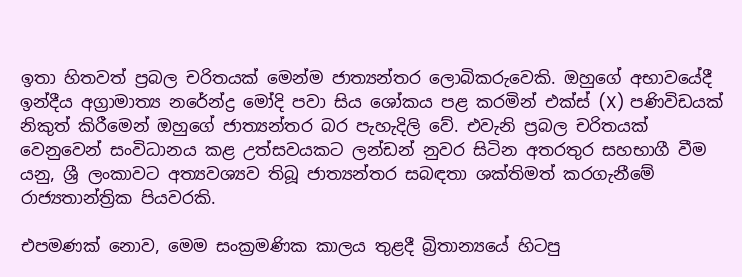ඉතා හිතවත් ප්‍රබල චරිතයක් මෙන්ම ජාත්‍යන්තර ලොබිකරුවෙකි. ඔහුගේ අභාවයේදී ඉන්දීය අග්‍රාමාත්‍ය නරේන්ද්‍ර මෝදි පවා සිය ශෝකය පළ කරමින් එක්ස් (X) පණිවිඩයක් නිකුත් කිරීමෙන් ඔහුගේ ජාත්‍යන්තර බර පැහැදිලි වේ. එවැනි ප්‍රබල චරිතයක් වෙනුවෙන් සංවිධානය කළ උත්සවයකට ලන්ඩන් නුවර සිටින අතරතුර සහභාගී වීම යනු, ශ්‍රී ලංකාවට අත්‍යවශ්‍යව තිබූ ජාත්‍යන්තර සබඳතා ශක්තිමත් කරගැනීමේ රාජ්‍යතාන්ත්‍රික පියවරකි.

එපමණක් නොව, මෙම සංක්‍රමණික කාලය තුළදී බ්‍රිතාන්‍යයේ හිටපු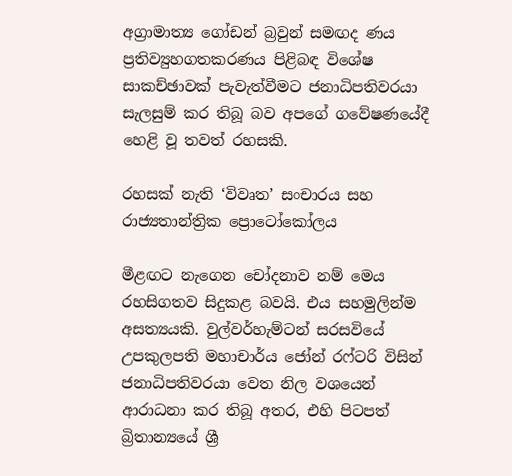අග්‍රාමාත්‍ය ගෝඩන් බ්‍රවුන් සමඟද ණය ප්‍රතිව්‍යුහගතකරණය පිළිබඳ විශේෂ සාකච්ඡාවක් පැවැත්වීමට ජනාධිපතිවරයා සැලසුම් කර තිබූ බව අපගේ ගවේෂණයේදී හෙළි වූ තවත් රහසකි.

රහසක් නැති ‘විවෘත’ සංචාරය සහ රාජ්‍යතාන්ත්‍රික ප්‍රොටෝකෝලය

මීළඟට නැගෙන චෝදනාව නම් මෙය රහසිගතව සිදුකළ බවයි. එය සහමුලින්ම අසත්‍යයකි. වුල්වර්හැම්ටන් සරසවියේ උපකුලපති මහාචාර්ය ජෝන් රෆ්ටරි විසින් ජනාධිපතිවරයා වෙත නිල වශයෙන් ආරාධනා කර තිබූ අතර, එහි පිටපත් බ්‍රිතාන්‍යයේ ශ්‍රී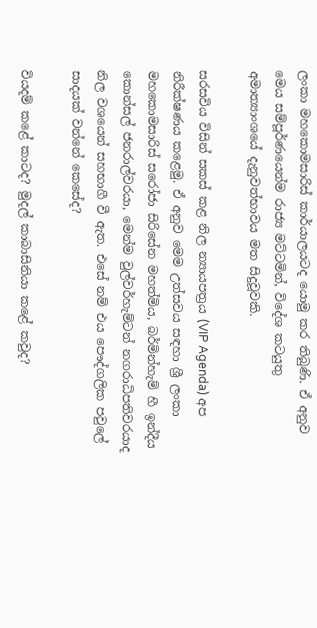ලංකා මහකොමසාරිස් කාර්යාලයටද යොමු කර තිබුණි. ඒ අනුව මෙය සම්පූර්ණයෙන්ම රාජ්‍ය මට්ටමින්, විදේශ කටයුතු අමාත්‍යාංශයේ දැනුවත්භාවය මත සිදුවූවකි.

සරසවිය විසින් සකස් කළ නිල න්‍යායපත්‍රය (VIP Agenda) අප නිරීක්ෂණය කළෙමු. ඒ අනුව මෙම උත්සවය සඳහා ශ්‍රී ලංකා මහකොමසාරිස් ස‍රෝජා සිරිසේන මහත්මිය, බර්මින්හැම් හී ඉන්දීය කොන්සල් ජනරාල්වරයා, මෙන්ම වුල්වර්හැම්ටන් නගරාධිපතිවරයාද නිල වශයෙන් සහභාගී වී ඇත. එසේ නම් එය පෞද්ගලික පවුලේ සාදයක් වන්නේ කෙසේද?

වියදම් කළේ කාටද? මුදල් කාබාසිනියා කළේ කවුද?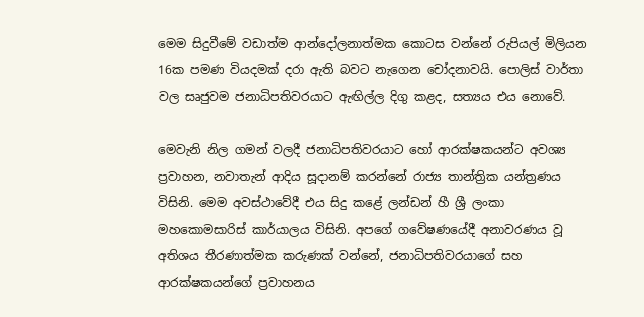මෙම සිදුවීමේ වඩාත්ම ආන්දෝලනාත්මක කොටස වන්නේ රුපියල් මිලියන 16ක පමණ වියදමක් දරා ඇති බවට නැගෙන චෝදනාවයි. පොලිස් වාර්තා වල සෘජුවම ජනාධිපතිවරයාට ඇඟිල්ල දිගු කළද, සත්‍යය එය නොවේ.

මෙවැනි නිල ගමන් වලදී ජනාධිපතිවරයාට හෝ ආරක්ෂකයන්ට අවශ්‍ය ප්‍රවාහන, නවාතැන් ආදිය සූදානම් කරන්නේ රාජ්‍ය තාන්ත්‍රික යන්ත්‍රණය විසිනි. මෙම අවස්ථාවේදී එය සිදු කළේ ලන්ඩන් හී ශ්‍රී ලංකා මහකොමසාරිස් කාර්යාලය විසිනි. අපගේ ගවේෂණයේදී අනාවරණය වූ අතිශය තීරණාත්මක කරුණක් වන්නේ, ජනාධිපතිවරයාගේ සහ ආරක්ෂකයන්ගේ ප්‍රවාහනය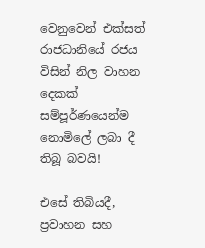වෙනුවෙන් එක්සත් රාජධානියේ රජය විසින් නිල වාහන දෙකක් සම්පූර්ණයෙන්ම නොමිලේ ලබා දී තිබූ බවයි!

එසේ තිබියදී, ප්‍රවාහන සහ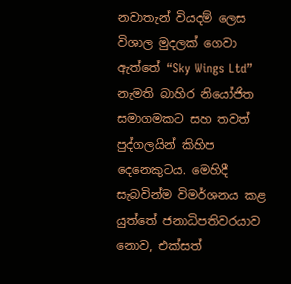නවාතැන් වියදම් ලෙස විශාල මුදලක් ගෙවා ඇත්තේ “Sky Wings Ltd” නැමති බාහිර නියෝජිත සමාගමකට සහ තවත් පුද්ගලයින් කිහිප දෙනෙකුටය. මෙහිදී සැබවින්ම විමර්ශනය කළ යුත්තේ ජනාධිපතිවරයාව නොව, එක්සත්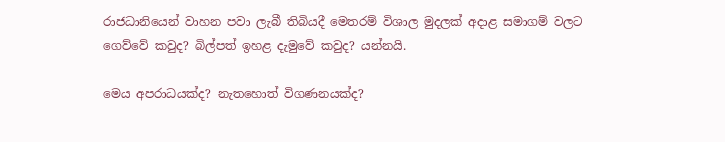රාජධානියෙන් වාහන පවා ලැබී තිබියදී මෙතරම් විශාල මුදලක් අදාළ සමාගම් වලට ගෙව්වේ කවුද? බිල්පත් ඉහළ දැමුවේ කවුද? යන්නයි.

මෙය අපරාධයක්ද? නැතහොත් විගණනයක්ද?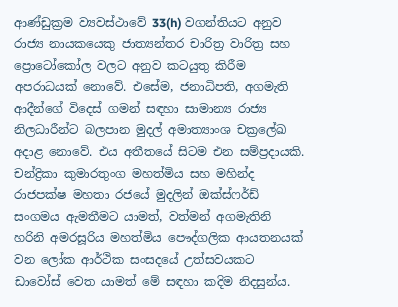ආණ්ඩුක්‍රම ව්‍යවස්ථාවේ 33(h) වගන්තියට අනුව රාජ්‍ය නායකයෙකු ජාත්‍යන්තර චාරිත්‍ර වාරිත්‍ර සහ ප්‍රොටෝකෝල වලට අනුව කටයුතු කිරීම අපරාධයක් නොවේ. එසේම, ජනාධිපති, අගමැති ආදීන්ගේ විදෙස් ගමන් සඳහා සාමාන්‍ය රාජ්‍ය නිලධාරීන්ට බලපාන මුදල් අමාත්‍යාංශ චක්‍රලේඛ අදාළ නොවේ. එය අතීතයේ සිටම එන සම්ප්‍රදායකි. චන්ද්‍රිකා කුමාරතුංග මහත්මිය සහ මහින්ද රාජපක්ෂ මහතා රජයේ මුදලින් ඔක්ස්ෆර්ඩ් සංගමය ඇමතීමට යාමත්, වත්මන් අගමැතිනි හරිනි අමරසූරිය මහත්මිය පෞද්ගලික ආයතනයක් වන ලෝක ආර්ථික සංසදයේ උත්සවයකට ඩාවෝස් වෙත යාමත් මේ සඳහා කදිම නිදසුන්ය.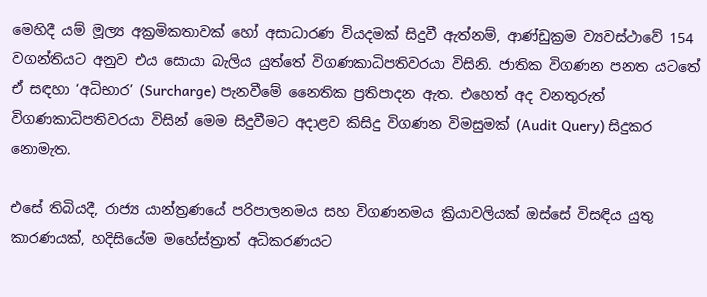මෙහිදී යම් මූල්‍ය අක්‍රමිකතාවක් හෝ අසාධාරණ වියදමක් සිදුවී ඇත්නම්, ආණ්ඩුක්‍රම ව්‍යවස්ථාවේ 154 වගන්තියට අනුව එය සොයා බැලිය යුත්තේ විගණකාධිපතිවරයා විසිනි. ජාතික විගණන පනත යටතේ ඒ සඳහා ‘අධිභාර’ (Surcharge) පැනවීමේ නෛතික ප්‍රතිපාදන ඇත. එහෙත් අද වනතුරුත් විගණකාධිපතිවරයා විසින් මෙම සිදුවීමට අදාළව කිසිදු විගණන විමසුමක් (Audit Query) සිදුකර නොමැත.

එසේ තිබියදී, රාජ්‍ය යාන්ත්‍රණයේ පරිපාලනමය සහ විගණනමය ක්‍රියාවලියක් ඔස්සේ විසඳිය යුතු කාරණයක්, හදිසියේම මහේස්ත්‍රාත් අධිකරණයට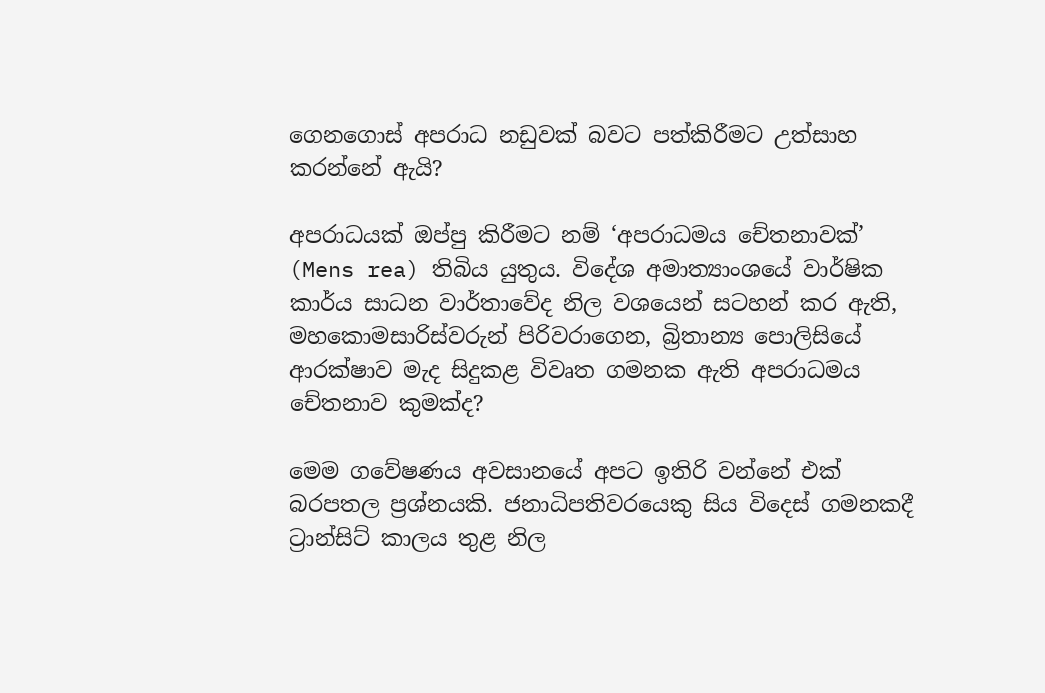ගෙනගොස් අපරාධ නඩුවක් බවට පත්කිරීමට උත්සාහ කරන්නේ ඇයි?

අපරාධයක් ඔප්පු කිරීමට නම් ‘අපරාධමය චේතනාවක්’ (Mens rea) තිබිය යුතුය. විදේශ අමාත්‍යාංශයේ වාර්ෂික කාර්ය සාධන වාර්තාවේද නිල වශයෙන් සටහන් කර ඇති, මහකොමසාරිස්වරුන් පිරිවරාගෙන, බ්‍රිතාන්‍ය පොලිසියේ ආරක්ෂාව මැද සිදුකළ විවෘත ගමනක ඇති අපරාධමය චේතනාව කුමක්ද?

මෙම ගවේෂණය අවසානයේ අපට ඉතිරි වන්නේ එක් බරපතල ප්‍රශ්නයකි. ජනාධිපතිවරයෙකු සිය විදෙස් ගමනකදී ට්‍රාන්සිට් කාලය තුළ නිල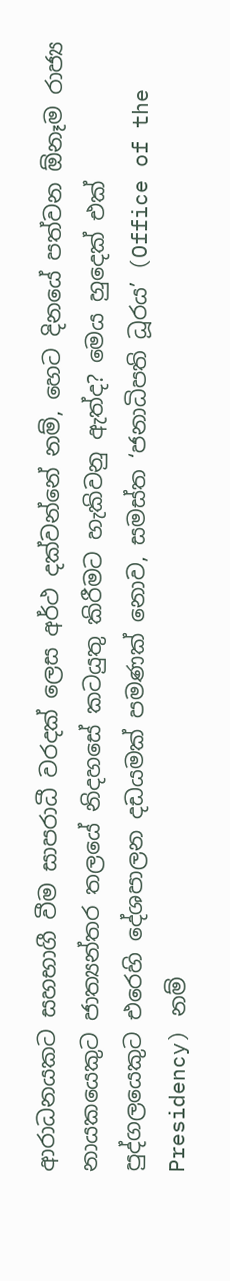ආරාධනයකට සහභාගී වීම සාපරාධී වරදක් ලෙස අර්ථ දක්වන්නේ නම්, හෙට දිනයේ පත්වන ඕනෑම රාජ්‍ය නායකයෙකුට ජාත්‍යන්තර තලයේ නිදහසේ කටයුතු කිරීමට හැකිවනු ඇත්ද? මෙය හුදෙක් එක් පුද්ගලයෙකුට එරෙහි දේශපාලන දඩයමක් පමණක් නොව, සමස්ත ‘ජනාධිපති ධූරය’ (Office of the Presidency) නම්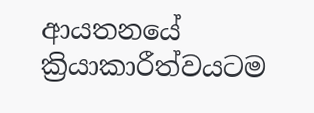ආයතනයේ ක්‍රියාකාරීත්වයටම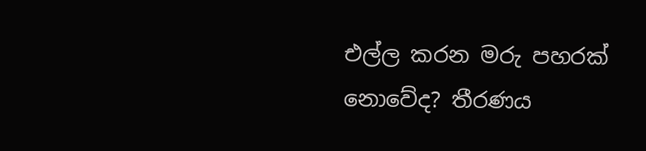එල්ල කරන මරු පහරක් නොවේද? තීරණය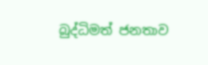බුද්ධිමත් ජනතාව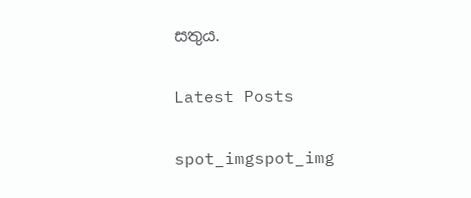සතුය.

Latest Posts

spot_imgspot_img